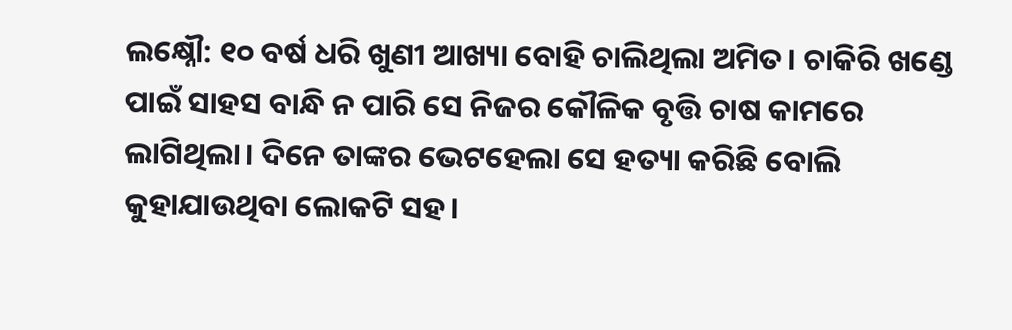ଲକ୍ଷ୍ନୌ: ୧୦ ବର୍ଷ ଧରି ଖୁଣୀ ଆଖ୍ୟା ବୋହି ଚାଲିଥିଲା ଅମିତ। ଚାକିରି ଖଣ୍ଡେ ପାଇଁ ସାହସ ବାନ୍ଧି ନ ପାରି ସେ ନିଜର କୌଳିକ ବୃତ୍ତି ଚାଷ କାମରେ ଲାଗିଥିଲା। ଦିନେ ତାଙ୍କର ଭେଟହେଲା ସେ ହତ୍ୟା କରିଛି ବୋଲି କୁହାଯାଉଥିବା ଲୋକଟି ସହ।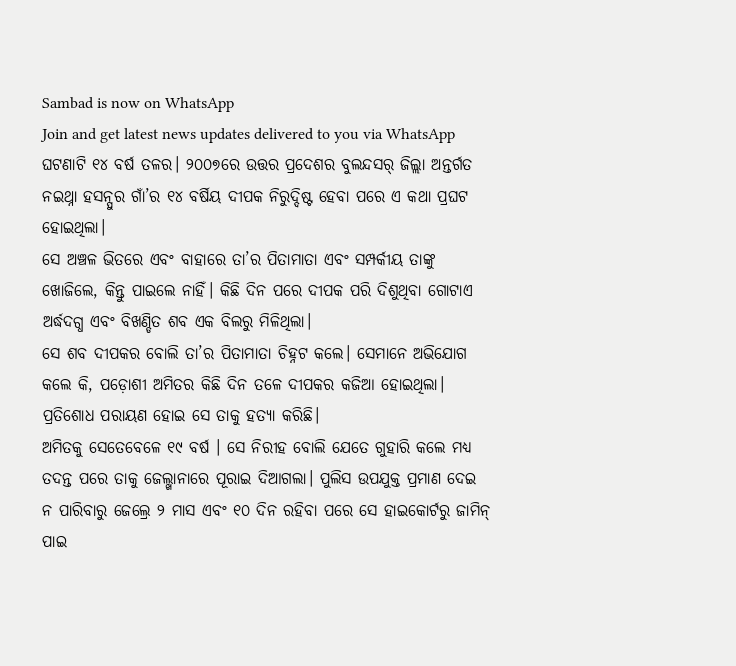Sambad is now on WhatsApp
Join and get latest news updates delivered to you via WhatsApp
ଘଟଣାଟି ୧୪ ବର୍ଷ ତଳର। ୨୦୦୭ରେ ଉତ୍ତର ପ୍ରଦେଶର ବୁଲନ୍ଦସର୍ ଜିଲ୍ଲା ଅନ୍ତର୍ଗତ ନଇଥ୍ନା ହସନ୍ପୁର ଗାଁ’ର ୧୪ ବର୍ଷିୟ ଦୀପକ ନିରୁଦ୍ଦିଷ୍ଟ ହେବା ପରେ ଏ କଥା ପ୍ରଘଟ ହୋଇଥିଲା।
ସେ ଅଞ୍ଚଳ ଭିତରେ ଏବଂ ବାହାରେ ତା’ର ପିତାମାତା ଏବଂ ସମ୍ପର୍କୀୟ ତାଙ୍କୁ ଖୋଜିଲେ, କିନ୍ତୁ ପାଇଲେ ନାହିଁ। କିଛି ଦିନ ପରେ ଦୀପକ ପରି ଦିଶୁଥିବା ଗୋଟାଏ ଅର୍ଦ୍ଧଦଗ୍ଧ ଏବଂ ବିଖଣ୍ଡିତ ଶବ ଏକ ବିଲରୁ ମିଳିଥିଲା।
ସେ ଶବ ଦୀପକର ବୋଲି ତା’ର ପିତାମାତା ଚିହ୍ନଟ କଲେ। ସେମାନେ ଅଭିଯୋଗ କଲେ କି, ପଡ଼ୋଶୀ ଅମିତର କିଛି ଦିନ ତଳେ ଦୀପକର କଜିଆ ହୋଇଥିଲା। ପ୍ରତିଶୋଧ ପରାୟଣ ହୋଇ ସେ ତାକୁ ହତ୍ୟା କରିଛି।
ଅମିତକୁ ସେତେବେଳେ ୧୯ ବର୍ଷ । ସେ ନିରୀହ ବୋଲି ଯେତେ ଗୁହାରି କଲେ ମଧ୍ୟ ତଦନ୍ତ ପରେ ତାକୁ ଜେଲ୍ଖାନାରେ ପୂରାଇ ଦିଆଗଲା। ପୁଲିସ ଉପଯୁକ୍ତ ପ୍ରମାଣ ଦେଇ ନ ପାରିବାରୁ ଜେଲ୍ରେ ୨ ମାସ ଏବଂ ୧୦ ଦିନ ରହିବା ପରେ ସେ ହାଇକୋର୍ଟରୁ ଜାମିନ୍ ପାଇ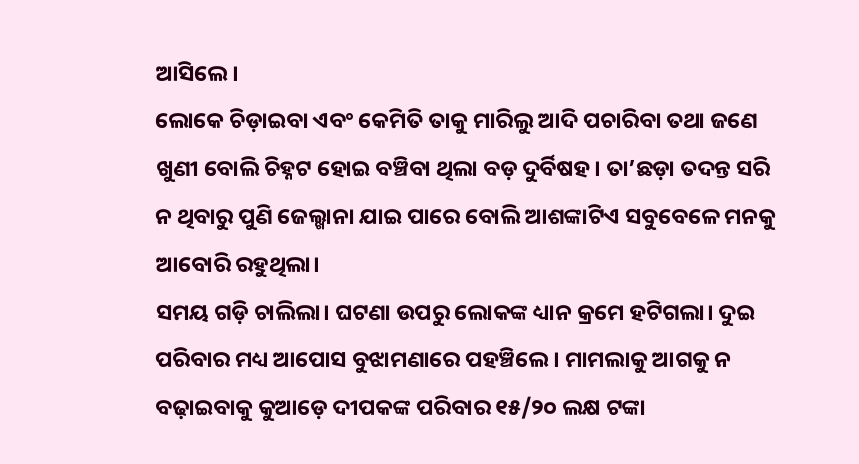ଆସିଲେ।
ଲୋକେ ଚିଡ଼ାଇବା ଏବଂ କେମିତି ତାକୁ ମାରିଲୁ ଆଦି ପଚାରିବା ତଥା ଜଣେ ଖୁଣୀ ବୋଲି ଚିହ୍ନଟ ହୋଇ ବଞ୍ଚିବା ଥିଲା ବଡ଼ ଦୁର୍ବିଷହ। ତା’ଛଡ଼ା ତଦନ୍ତ ସରି ନ ଥିବାରୁ ପୁଣି ଜେଲ୍ଖାନା ଯାଇ ପାରେ ବୋଲି ଆଶଙ୍କାଟିଏ ସବୁବେଳେ ମନକୁ ଆବୋରି ରହୁଥିଲା।
ସମୟ ଗଡ଼ି ଚାଲିଲା। ଘଟଣା ଉପରୁ ଲୋକଙ୍କ ଧ୍ୟାନ କ୍ରମେ ହଟିଗଲା। ଦୁଇ ପରିବାର ମଧ୍ୟ ଆପୋସ ବୁଝାମଣାରେ ପହଞ୍ଚିଲେ। ମାମଲାକୁ ଆଗକୁ ନ ବଢ଼ାଇବାକୁ କୁଆଡ଼େ ଦୀପକଙ୍କ ପରିବାର ୧୫/୨୦ ଲକ୍ଷ ଟଙ୍କା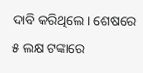ଦାବି କରିଥିଲେ। ଶେଷରେ ୫ ଲକ୍ଷ ଟଙ୍କାରେ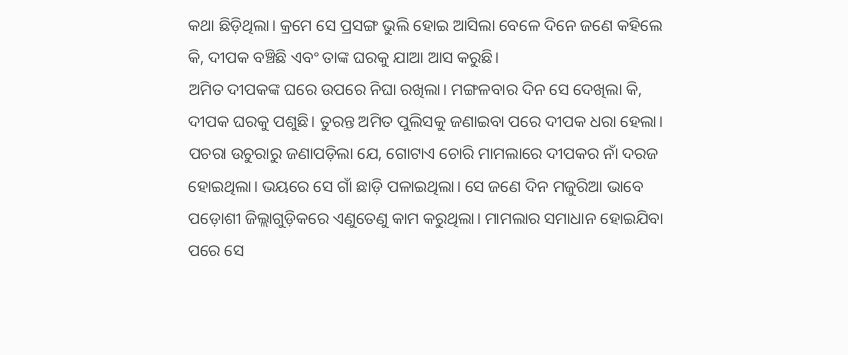କଥା ଛିଡ଼ିଥିଲା। କ୍ରମେ ସେ ପ୍ରସଙ୍ଗ ଭୁଲି ହୋଇ ଆସିଲା ବେଳେ ଦିନେ ଜଣେ କହିଲେ କି, ଦୀପକ ବଞ୍ଚିଛି ଏବଂ ତାଙ୍କ ଘରକୁ ଯାଆ ଆସ କରୁଛି।
ଅମିତ ଦୀପକଙ୍କ ଘରେ ଉପରେ ନିଘା ରଖିଲା। ମଙ୍ଗଳବାର ଦିନ ସେ ଦେଖିଲା କି, ଦୀପକ ଘରକୁ ପଶୁଛି। ତୁରନ୍ତ ଅମିତ ପୁଲିସକୁ ଜଣାଇବା ପରେ ଦୀପକ ଧରା ହେଲା।
ପଚରା ଉଚୁରାରୁ ଜଣାପଡ଼ିଲା ଯେ, ଗୋଟାଏ ଚୋରି ମାମଲାରେ ଦୀପକର ନାଁ ଦରଜ ହୋଇଥିଲା। ଭୟରେ ସେ ଗାଁ ଛାଡ଼ି ପଳାଇଥିଲା। ସେ ଜଣେ ଦିନ ମଜୁରିଆ ଭାବେ ପଡ଼ୋଶୀ ଜିଲ୍ଲାଗୁଡ଼ିକରେ ଏଣୁତେଣୁ କାମ କରୁଥିଲା। ମାମଲାର ସମାଧାନ ହୋଇଯିବା ପରେ ସେ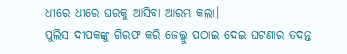ଧୀରେ ଧୀରେ ଘରକୁ ଆସିବା ଆରମ୍ଭ କଲା।
ପୁଲିସ ଦୀପକଙ୍କୁ ଗିରଫ କରି ଜେଲ୍କୁ ପଠାଇ ଦେଇ ଘଟଣାର ତଦନ୍ତ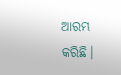ଆରମ୍ଭ କରିଛି।